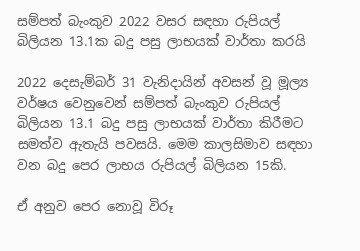සම්පත් බැංකුව 2022 වසර සඳහා රුපියල් බිලියන 13.1ක බදු පසු ලාභයක් වාර්තා කරයි

2022 දෙසැම්බර් 31 වැනිදායින් අවසන් වූ මූල්‍ය වර්ෂය වෙනුවෙන් සම්පත් බැංකුව රුපියල් බිලියන 13.1 බදු පසු ලාභයක් වාර්තා කිරීමට සමත්ව ඇතැයි පවසයි. මෙම කාලසිමාව සඳහා වන බදු පෙර ලාභය රුපියල් බිලියන 15කි.

ඒ අනුව පෙර නොවූ විරූ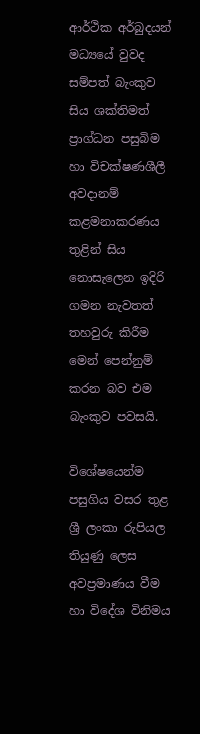ආර්ථික අර්බුදයන් මධ්‍යයේ වුවද සම්පත් බැංකුව සිය ශක්තිමත් ප්‍රාග්ධන පසුබිම හා විචක්ෂණශීලී අවදානම් කළමනාකරණය තුළින් සිය නොසැලෙන ඉදිරි ගමන නැවතත් තහවුරු කිරීම මෙන් පෙන්නුම් කරන බව එම බැංකුව පවසයි.

විශේෂයෙන්ම පසුගිය වසර තුළ ශ්‍රී ලංකා රුපියල තියුණු ලෙස අවප්‍රමාණය වීම හා විදේශ විනිමය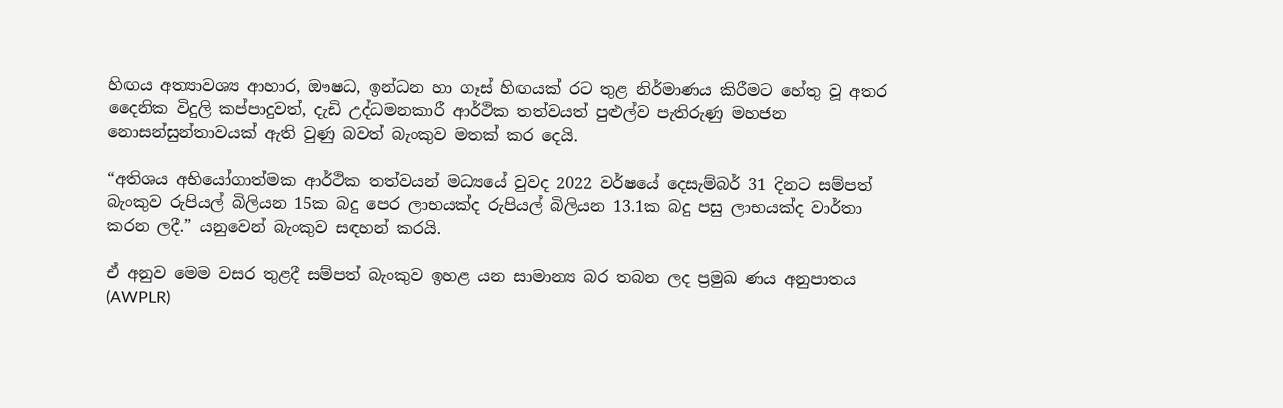හිඟය අත්‍යාවශ්‍ය ආහාර, ඖෂධ, ඉන්ධන හා ගෑස් හිඟයක් රට තුළ නිර්මාණය කිරීමට හේතු වූ අතර දෛනික විදුලි කප්පාදුවත්, දැඩි උද්ධමනකාරී ආර්ථික තත්වයත් පුළුල්ව පැතිරුණු මහජන නොසන්සුන්තාවයක් ඇති වුණු බවත් බැංකුව මතක් කර දෙයි.

“අතිශය අභියෝගාත්මක ආර්ථික තත්වයන් මධ්‍යයේ වුවද 2022 වර්ෂයේ දෙසැම්බර් 31 දිනට සම්පත් බැංකුව රුපියල් බිලියන 15ක බදු පෙර ලාභයක්ද රුපියල් බිලියන 13.1ක බදු පසු ලාභයක්ද වාර්තා කරන ලදී.” යනුවෙන් බැංකුව සඳහන් කරයි.

ඒ අනුව මෙම වසර තුළදී සම්පත් බැංකුව ඉහළ යන සාමාන්‍ය බර තබන ලද ප්‍රමුඛ ණය අනුපාතය (AWPLR)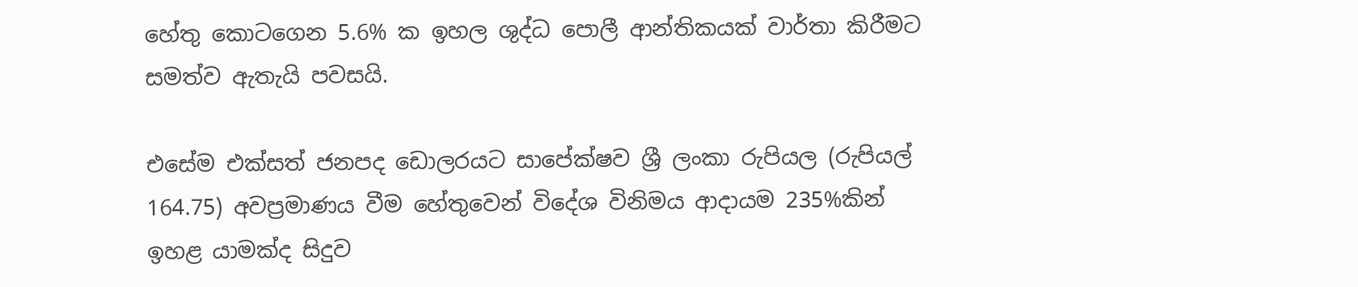හේතු කොටගෙන 5.6% ක ඉහල ශුද්ධ පොලී ආන්තිකයක් වාර්තා කිරීමට සමත්ව ඇතැයි පවසයි.

එසේම එක්සත් ජනපද ඩොලරයට සාපේක්ෂව ශ්‍රී ලංකා රුපියල (රුපියල් 164.75) අවප්‍රමාණය වීම හේතුවෙන් විදේශ විනිමය ආදායම 235%කින් ඉහළ යාමක්ද සිදුව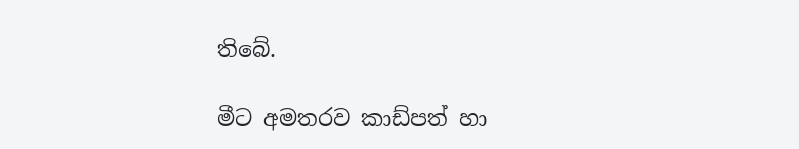තිබේ.

මීට අමතරව කාඩ්පත් හා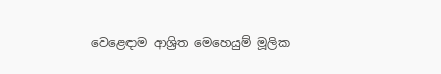වෙළෙඳාම ආශ්‍රිත මෙහෙයුම් මූලික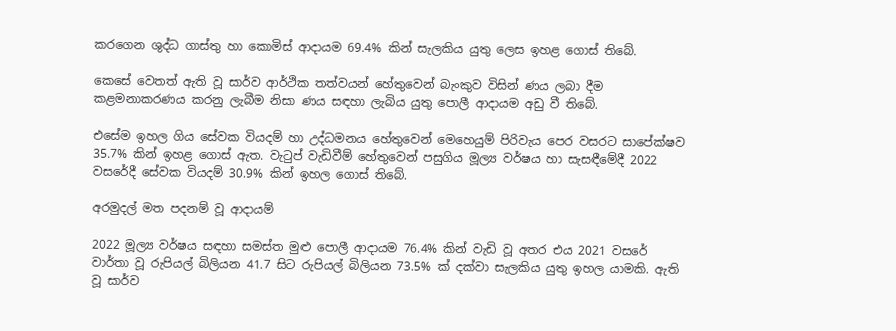කරගෙන ශුද්ධ ගාස්තු හා කොමිස් ආදායම 69.4% කින් සැලකිය යුතු ලෙස ඉහළ ගොස් තිබේ.

කෙසේ වෙතත් ඇති වූ සාර්ව ආර්ථික තත්වයන් හේතුවෙන් බැංකුව විසින් ණය ලබා දීම කළමනාකරණය කරනු ලැබීම නිසා ණය සඳහා ලැබිය යුතු පොලී ආදායම අඩු වී තිබේ.

එසේම ඉහල ගිය සේවක වියදම් හා උද්ධමනය හේතුවෙන් මෙහෙයුම් පිරිවැය පෙර වසරට සාපේක්ෂව 35.7% කින් ඉහළ ගොස් ඇත. වැටුප් වැඩිවීම් හේතුවෙන් පසුගිය මූල්‍ය වර්ෂය හා සැසඳීමේදී 2022 වසරේදී සේවක වියදම් 30.9% කින් ඉහල ගොස් තිබේ.

අරමුදල් මත පදනම් වූ ආදායම්

2022 මූල්‍ය වර්ෂය සඳහා සමස්ත මුළු පොලී ආදායම 76.4% කින් වැඩි වූ අතර එය 2021 වසරේ වාර්තා වූ රුපියල් බිලියන 41.7 සිට රුපියල් බිලියන 73.5% ක් දක්වා සැලකිය යුතු ඉහල යාමකි. ඇති වූ සාර්ව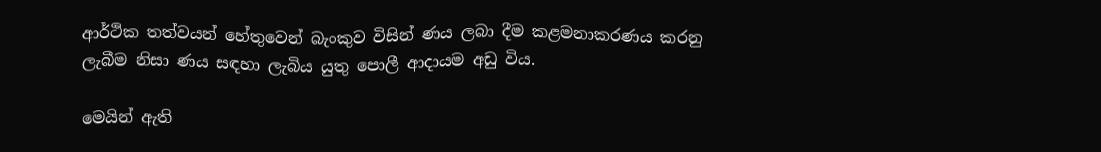ආර්ථික තත්වයන් හේතුවෙන් බැංකුව විසින් ණය ලබා දීම කළමනාකරණය කරනු ලැබීම නිසා ණය සඳහා ලැබිය යුතු පොලී ආදායම අඩු විය.

මෙයින් ඇති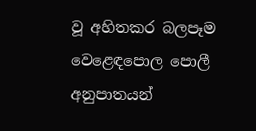වූ අහිතකර බලපෑම වෙළෙඳපොල පොලී අනුපාතයන්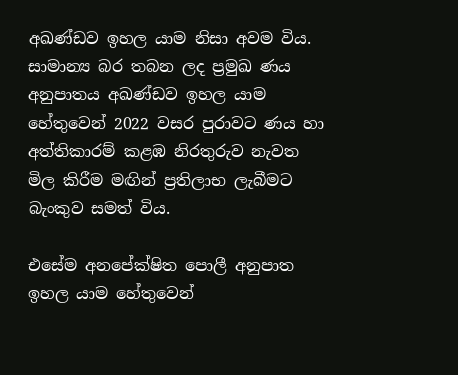අඛණ්ඩව ඉහල යාම නිසා අවම විය. සාමාන්‍ය බර තබන ලද ප්‍රමුඛ ණය අනුපාතය අඛණ්ඩව ඉහල යාම හේතුවෙන් 2022 වසර පුරාවට ණය හා අත්තිකාරම් කළඹ නිරතුරුව නැවත මිල කිරීම මඟින් ප්‍රතිලාභ ලැබීමට බැංකුව සමත් විය.

එසේම අනපේක්ෂිත පොලී අනුපාත ඉහල යාම හේතුවෙන්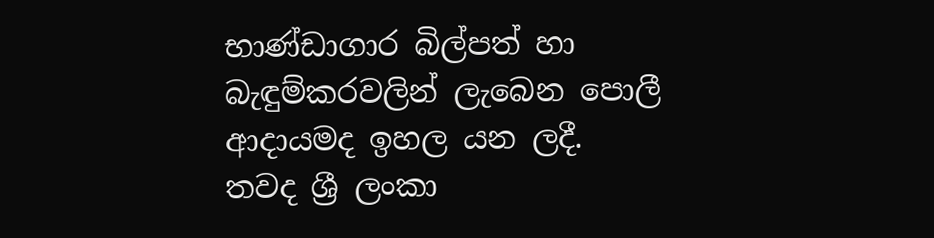භාණ්ඩාගාර බිල්පත් හා බැඳුම්කරවලින් ලැබෙන පොලී ආදායමද ඉහල යන ලදී. තවද ශ්‍රී ලංකා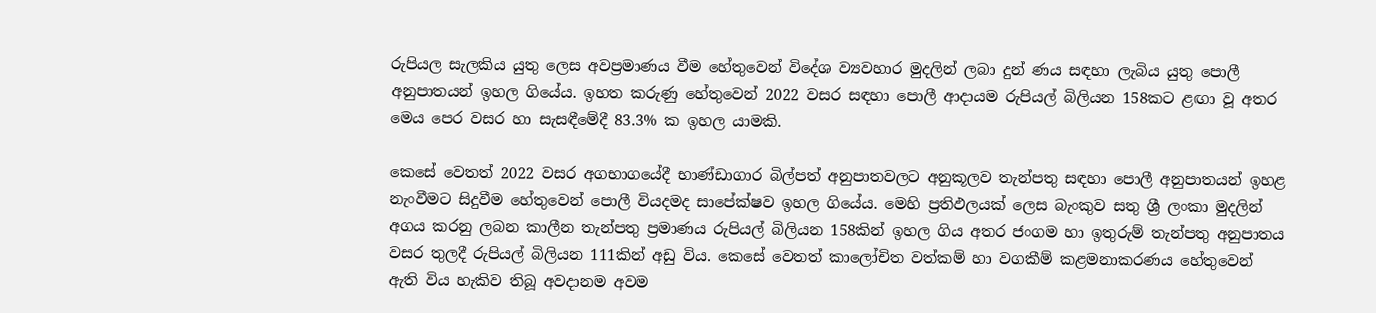රුපියල සැලකිය යුතු ලෙස අවප්‍රමාණය වීම හේතුවෙන් විදේශ ව්‍යවහාර මුදලින් ලබා දුන් ණය සඳහා ලැබිය යුතු පොලී අනුපාතයන් ඉහල ගියේය. ඉහත කරුණු හේතුවෙන් 2022 වසර සඳහා පොලී ආදායම රුපියල් බිලියන 158කට ළඟා වූ අතර මෙය පෙර වසර හා සැසඳීමේදී 83.3% ක ඉහල යාමකි.

කෙසේ වෙතත් 2022 වසර අගභාගයේදී භාණ්ඩාගාර බිල්පත් අනුපාතවලට අනුකූලව තැන්පතු සඳහා පොලී අනුපාතයන් ඉහළ නැංවීමට සිදුවීම හේතුවෙන් පොලී වියදමද සාපේක්ෂව ඉහල ගියේය. මෙහි ප්‍රතිඵලයක් ලෙස බැංකුව සතු ශ්‍රී ලංකා මුදලින් අගය කරනු ලබන කාලීන තැන්පතු ප්‍රමාණය රුපියල් බිලියන 158කින් ඉහල ගිය අතර ජංගම හා ඉතුරුම් තැන්පතු අනුපාතය වසර තුලදී රුපියල් බිලියන 111කින් අඩු විය. කෙසේ වෙතත් කාලෝචිත වත්කම් හා වගකීම් කළමනාකරණය හේතුවෙන් ඇති විය හැකිව තිබූ අවදානම අවම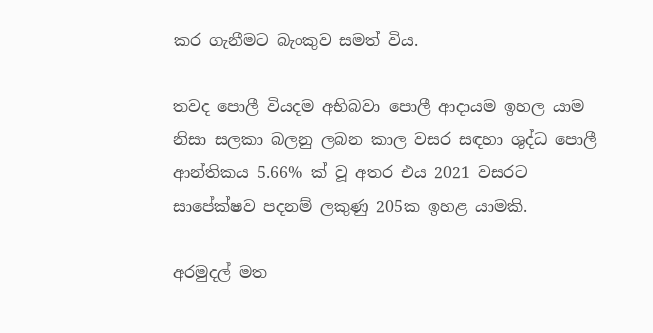කර ගැනීමට බැංකුව සමත් විය.

තවද පොලී වියදම අභිබවා පොලී ආදායම ඉහල යාම නිසා සලකා බලනු ලබන කාල වසර සඳහා ශුද්ධ පොලී ආන්තිකය 5.66% ක් වූ අතර එය 2021 වසරට සාපේක්ෂව පදනම් ලකුණු 205ක ඉහළ යාමකි.

අරමුදල් මත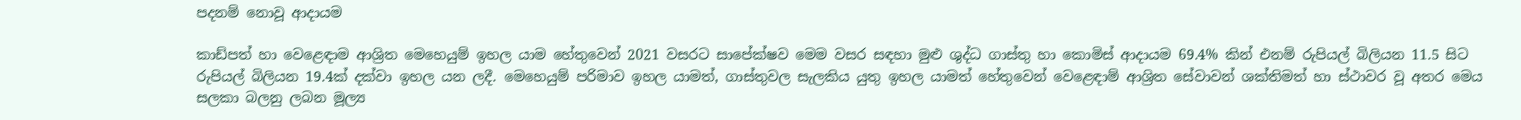පදනම් නොවූ ආදායම

කාඩ්පත් හා වෙළෙඳාම ආශ්‍රිත මෙහෙයුම් ඉහල යාම හේතුවෙන් 2021 වසරට සාපේක්ෂව මෙම වසර සඳහා මුළු ශුද්ධ ගාස්තු හා කොමිස් ආදායම 69.4% කින් එනම් රුපියල් බිලියන 11.5 සිට රුපියල් බිලියන 19.4ක් දක්වා ඉහල යන ලදී. මෙහෙයුම් පරිමාව ඉහල යාමත්, ගාස්තුවල සැලකිය යුතු ඉහල යාමත් හේතුවෙන් වෙළෙඳාම් ආශ්‍රිත සේවාවන් ශක්තිමත් හා ස්ථාවර වූ අතර මෙය සලකා බලනු ලබන මූල්‍ය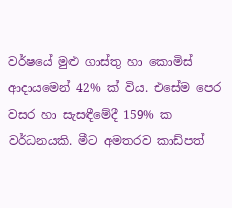වර්ෂයේ මුළු ගාස්තු හා කොමිස් ආදායමෙන් 42% ක් විය. එසේම පෙර වසර හා සැසඳීමේදී 159% ක වර්ධනයකි. මීට අමතරව කාඩ්පත්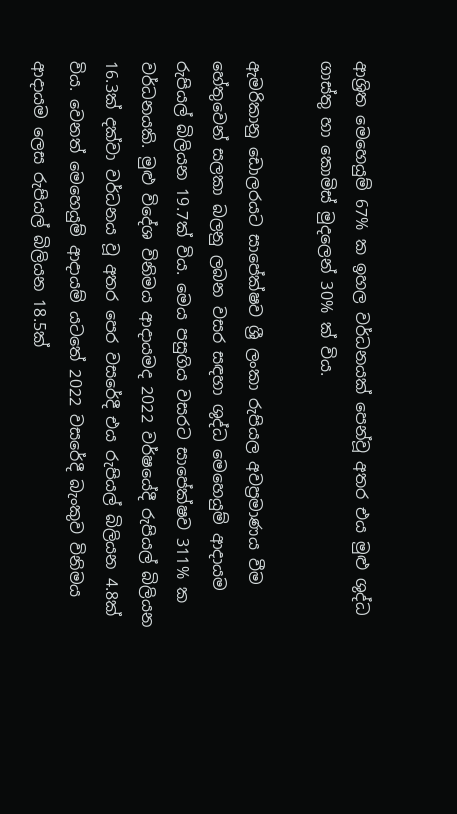ආශ්‍රිත මෙහෙයුම් 67% ක ඉහල වර්ධනයක් පෙන්වූ අතර එය මුළු ශුද්ධ ගාස්තු හා කොමිස් මුදලෙන් 30% ක් විය.

ඇමරිකානු ඩොලරයට සාපේක්ෂව ශ්‍රී ලංකා රුපියල අවප්‍රමාණය වීම හේතුවෙන් සලකා බලනු ලබන වසර සඳහා ශුද්ධ මෙහෙයුම් ආදායම රුපියල් බිලියන 19.7ක් විය. මෙය පසුගිය වසරට සාපේක්ෂව 311% ක වර්ධනයකි. මුළු විදේශ විනිමය ආදායමද 2022 වර්ෂයේදී රුපියල් බිලියන 16.3ක් දක්වා වර්ධනය වූ අතර පෙර වසරේදී එය රුපියල් බිලියන 4.8ක් විය. වෙනත් මෙහෙයුම් ආදායම් යටතේ 2022 වසරේදී බැංකුව විනිමය ආදායම ලෙස රුපියල් බිලියන 18.5ක්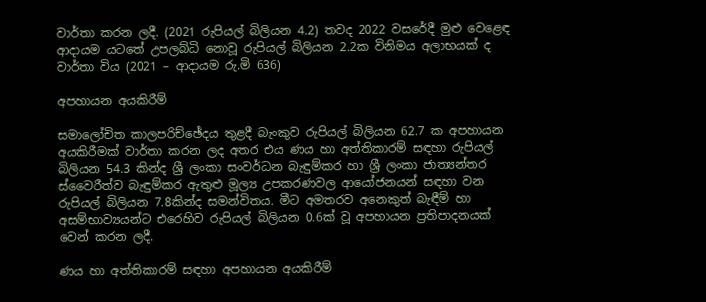වාර්තා කරන ලදී. (2021 රුපියල් බිලියන 4.2) තවද 2022 වසරේදී මුළු වෙළෙඳ ආදායම යටතේ උපලබ්ධි නොවූ රුපියල් බිලියන 2.2ක විනිමය අලාභයක් ද වාර්තා විය (2021 – ආදායම රු.මි 636)

අපහායන අයකිරීම්

සමාලෝචිත කාලපරිච්ඡේදය තුළදී බැංකුව රුපියල් බිලියන 62.7 ක අපහායන අයකිරීමක් වාර්තා කරන ලද අතර එය ණය හා අත්තිකාරම් සඳහා රුපියල් බිලියන 54.3 කින්ද ශ්‍රී ලංකා සංවර්ධන බැඳුම්කර හා ශ්‍රී ලංකා ජාත්‍යන්තර ස්වෛරීත්ව බැඳුම්කර ඇතුළු මූල්‍ය උපකරණවල ආයෝජනයන් සඳහා වන රුපියල් බිලියන 7.8කින්ද සමන්විතය. මීට අමතරව අනෙකුත් බැඳීම් හා අසම්භාව්‍යයන්ට එරෙහිව රුපියල් බිලියන 0.6ක් වූ අපහායන ප්‍රතිපාදනයක් වෙන් කරන ලදී.

ණය හා අත්තිකාරම් සඳහා අපහායන අයකිරීම්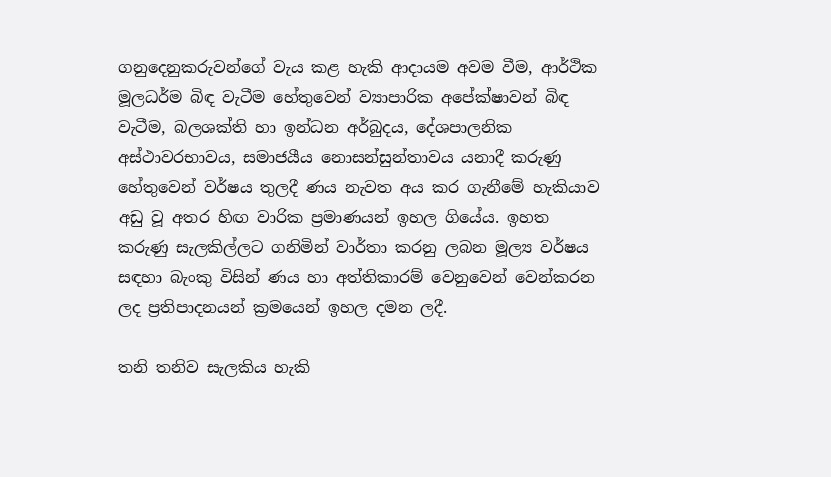ගනුදෙනුකරුවන්ගේ වැය කළ හැකි ආදායම අවම වීම, ආර්ථික මූලධර්ම බිඳ වැටීම හේතුවෙන් ව්‍යාපාරික අපේක්ෂාවන් බිඳ වැටීම, බලශක්ති හා ඉන්ධන අර්බුදය, දේශපාලනික අස්ථාවරභාවය, සමාජයීය නොසන්සුන්තාවය යනාදී කරුණු හේතුවෙන් වර්ෂය තුලදී ණය නැවත අය කර ගැනීමේ හැකියාව අඩු වූ අතර හිඟ වාරික ප්‍රමාණයන් ඉහල ගියේය. ඉහත කරුණු සැලකිල්ලට ගනිමින් වාර්තා කරනු ලබන මූල්‍ය වර්ෂය සඳහා බැංකු විසින් ණය හා අත්තිකාරම් වෙනුවෙන් වෙන්කරන ලද ප්‍රතිපාදනයන් ක්‍රමයෙන් ඉහල දමන ලදී.

තනි තනිව සැලකිය හැකි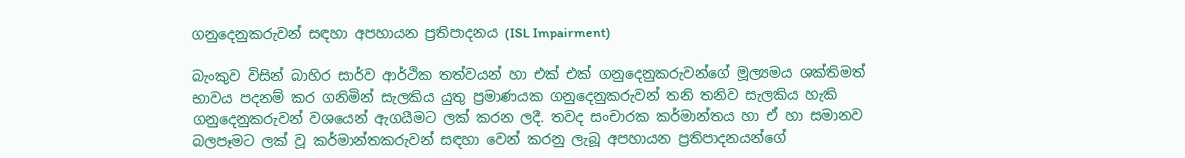ගනුදෙනුකරුවන් සඳහා අපහායන ප්‍රතිපාදනය (ISL Impairment)

බැංකුව විසින් බාහිර සාර්ව ආර්ථික තත්වයන් හා එක් එක් ගනුදෙනුකරුවන්ගේ මූල්‍යමය ශක්තිමත් භාවය පදනම් කර ගනිමින් සැලකිය යුතු ප්‍රමාණයක ගනුදෙනුකරුවන් තනි තනිව සැලකිය හැකි ගනුදෙනුකරුවන් වශයෙන් ඇගයීමට ලක් කරන ලදී. තවද සංචාරක කර්මාන්තය හා ඒ හා සමානව බලපෑමට ලක් වූ කර්මාන්තකරුවන් සඳහා වෙන් කරනු ලැබූ අපහායන ප්‍රතිපාදනයන්ගේ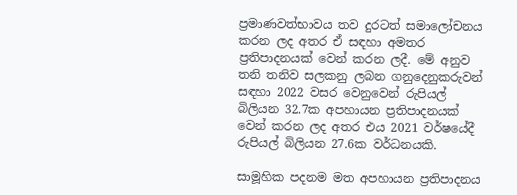ප්‍රමාණවත්භාවය තව දුරටත් සමාලෝචනය කරන ලද අතර ඒ සඳහා අමතර ප්‍රතිපාදනයක් වෙන් කරන ලදී. මේ අනුව තනි තනිව සලකනු ලබන ගනුදෙනුකරුවන් සඳහා 2022 වසර වෙනුවෙන් රුපියල් බිලියන 32.7ක අපහායන ප්‍රතිපාදනයක් වෙන් කරන ලද අතර එය 2021 වර්ෂයේදී රුපියල් බිලියන 27.6ක වර්ධනයකි.

සාමූහික පදනම මත අපහායන ප්‍රතිපාදනය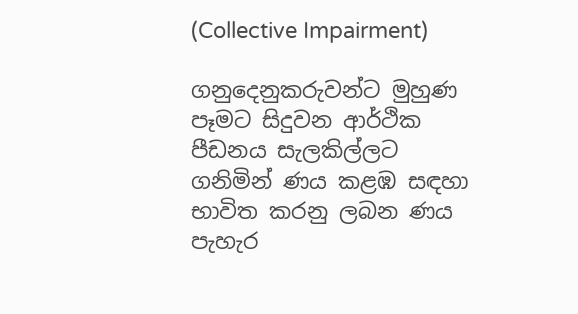(Collective Impairment)

ගනුදෙනුකරුවන්ට මුහුණ පෑමට සිදුවන ආර්ථික පීඩනය සැලකිල්ලට ගනිමින් ණය කළඹ සඳහා භාවිත කරනු ලබන ණය පැහැර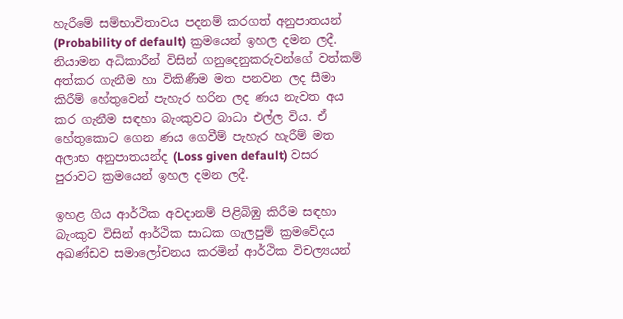හැරීමේ සම්භාවිතාවය පදනම් කරගත් අනුපාතයන් (Probability of default) ක්‍රමයෙන් ඉහල දමන ලදී. නියාමන අධිකාරීන් විසින් ගනුදෙනුකරුවන්ගේ වත්කම් අත්කර ගැනීම හා විකිණීම මත පනවන ලද සීමා කිරීම් හේතුවෙන් පැහැර හරින ලද ණය නැවත අය කර ගැනීම සඳහා බැංකුවට බාධා එල්ල විය. ඒ හේතුකොට ගෙන ණය ගෙවීම් පැහැර හැරීම් මත අලාභ අනුපාතයන්ද (Loss given default) වසර පුරාවට ක්‍රමයෙන් ඉහල දමන ලදී.

ඉහළ ගිය ආර්ථික අවදානම් පිළිබිඹු කිරීම සඳහා බැංකුව විසින් ආර්ථික සාධක ගැලපුම් ක්‍රමවේදය අඛණ්ඩව සමාලෝචනය කරමින් ආර්ථික විචල්‍යයන්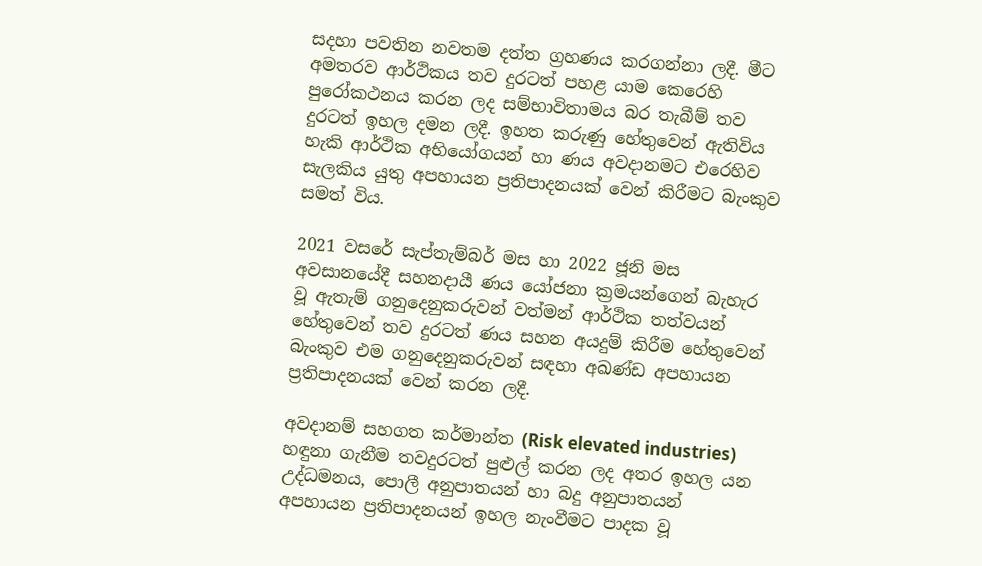සදහා පවතින නවතම දත්ත ග්‍රහණය කරගන්නා ලදී. මීට අමතරව ආර්ථිකය තව දුරටත් පහළ යාම කෙරෙහි පුරෝකථනය කරන ලද සම්භාවිතාමය බර තැබීම් තව දුරටත් ඉහල දමන ලදී. ඉහත කරුණු හේතුවෙන් ඇතිවිය හැකි ආර්ථික අභියෝගයන් හා ණය අවදානමට එරෙහිව සැලකිය යුතු අපහායන ප්‍රතිපාදනයක් වෙන් කිරීමට බැංකුව සමත් විය.

2021 වසරේ සැප්තැම්බර් මස හා 2022 ජූනි මස අවසානයේදී සහනදායී ණය යෝජනා ක්‍රමයන්ගෙන් බැහැර වූ ඇතැම් ගනුදෙනුකරුවන් වත්මන් ආර්ථික තත්වයන් හේතුවෙන් තව දුරටත් ණය සහන අයදුම් කිරීම හේතුවෙන් බැංකුව එම ගනුදෙනුකරුවන් සඳහා අඛණ්ඩ අපහායන ප්‍රතිපාදනයක් වෙන් කරන ලදී.

අවදානම් සහගත කර්මාන්ත (Risk elevated industries) හඳුනා ගැනීම තවදුරටත් පුළුල් කරන ලද අතර ඉහල යන උද්ධමනය, පොලී අනුපාතයන් හා බදු අනුපාතයන් අපහායන ප්‍රතිපාදනයන් ඉහල නැංවීමට පාදක වූ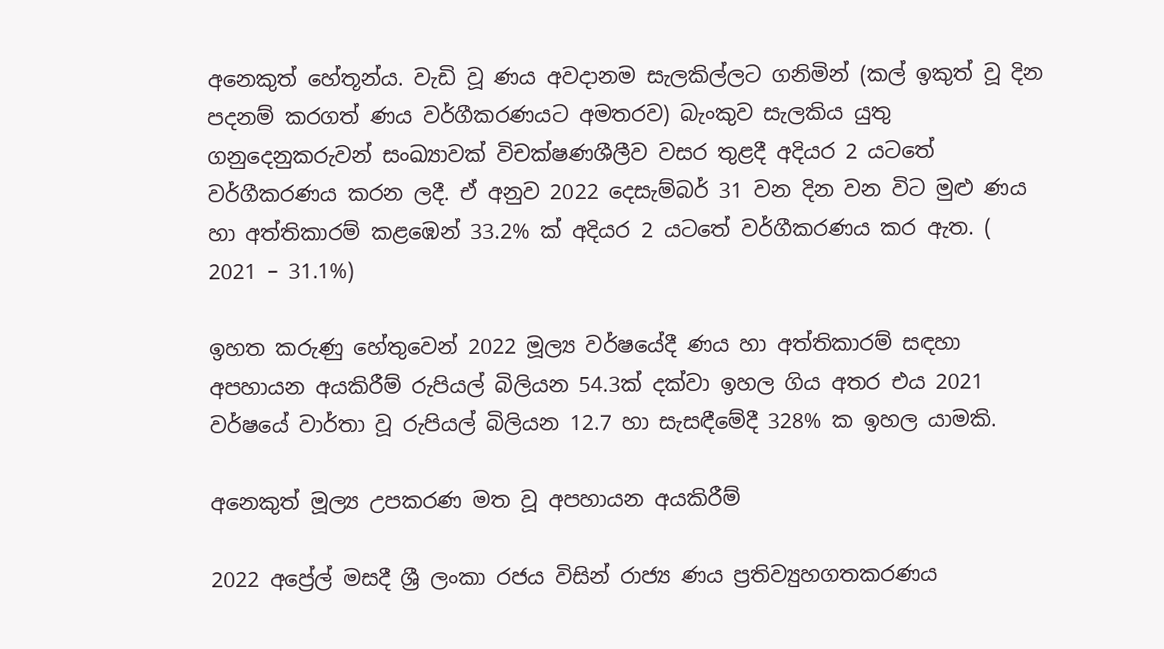අනෙකුත් හේතූන්ය. වැඩි වූ ණය අවදානම සැලකිල්ලට ගනිමින් (කල් ඉකුත් වූ දින පදනම් කරගත් ණය වර්ගීකරණයට අමතරව) බැංකුව සැලකිය යුතු ගනුදෙනුකරුවන් සංඛ්‍යාවක් විචක්ෂණශීලීව වසර තුළදී අදියර 2 යටතේ වර්ගීකරණය කරන ලදී. ඒ අනුව 2022 දෙසැම්බර් 31 වන දින වන විට මුළු ණය හා අත්තිකාරම් කළඹෙන් 33.2% ක් අදියර 2 යටතේ වර්ගීකරණය කර ඇත. ( 2021 – 31.1%)

ඉහත කරුණු හේතුවෙන් 2022 මූල්‍ය වර්ෂයේදී ණය හා අත්තිකාරම් සඳහා අපහායන අයකිරීම් රුපියල් බිලියන 54.3ක් දක්වා ඉහල ගිය අතර එය 2021 වර්ෂයේ වාර්තා වූ රුපියල් බිලියන 12.7 හා සැසඳීමේදී 328% ක ඉහල යාමකි.

අනෙකුත් මූල්‍ය උපකරණ මත වූ අපහායන අයකිරීම්

2022 අප්‍රේල් මසදී ශ්‍රී ලංකා රජය විසින් රාජ්‍ය ණය ප්‍රතිව්‍යුහගතකරණය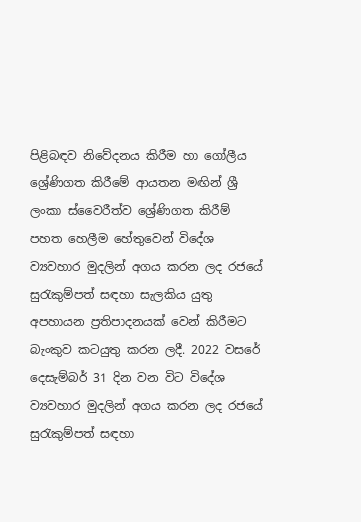පිළිබඳව නිවේදනය කිරීම හා ගෝලීය ශ්‍රේණිගත කිරීමේ ආයතන මඟින් ශ්‍රී ලංකා ස්වෛරීත්ව ශ්‍රේණිගත කිරීම් පහත හෙලීම හේතුවෙන් විදේශ ව්‍යවහාර මුදලින් අගය කරන ලද රජයේ සුරැකුම්පත් සඳහා සැලකිය යුතු අපහායන ප්‍රතිපාදනයක් වෙන් කිරීමට බැංකුව කටයුතු කරන ලදී. 2022 වසරේ දෙසැම්බර් 31 දින වන විට විදේශ ව්‍යවහාර මුදලින් අගය කරන ලද රජයේ සුරැකුම්පත් සඳහා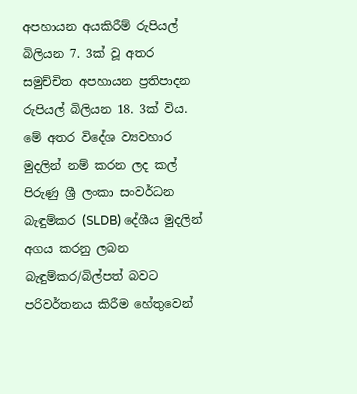අපහායන අයකිරීම් රුපියල් බිලියන 7. 3ක් වූ අතර සමුච්චිත අපහායන ප්‍රතිපාදන රුපියල් බිලියන 18. 3ක් විය. මේ අතර විදේශ ව්‍යවහාර මුදලින් නම් කරන ලද කල් පිරුණු ශ්‍රී ලංකා සංවර්ධන බැඳුම්කර (SLDB) දේශීය මුදලින් අගය කරනු ලබන බැඳුම්කර/බිල්පත් බවට පරිවර්තනය කිරීම හේතුවෙන්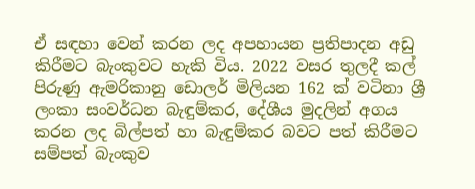ඒ සඳහා වෙන් කරන ලද අපහායන ප්‍රතිපාදන අඩු කිරීමට බැංකුවට හැකි විය. 2022 වසර තුලදී කල් පිරුණු ඇමරිකානු ඩොලර් මිලියන 162 ක් වටිනා ශ්‍රී ලංකා සංවර්ධන බැඳුම්කර, දේශීය මුදලින් අගය කරන ලද බිල්පත් හා බැඳුම්කර බවට පත් කිරීමට සම්පත් බැංකුව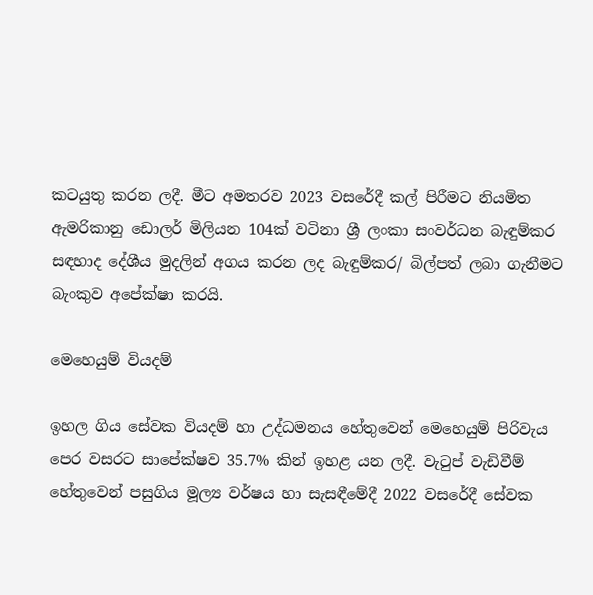කටයුතු කරන ලදී. මීට අමතරව 2023 වසරේදී කල් පිරීමට නියමිත ඇමරිකානු ඩොලර් මිලියන 104ක් වටිනා ශ්‍රී ලංකා සංවර්ධන බැඳුම්කර සඳහාද දේශීය මුදලින් අගය කරන ලද බැඳුම්කර/ බිල්පත් ලබා ගැනීමට බැංකුව අපේක්ෂා කරයි.

මෙහෙයුම් වියදම්

ඉහල ගිය සේවක වියදම් හා උද්ධමනය හේතුවෙන් මෙහෙයුම් පිරිවැය පෙර වසරට සාපේක්ෂව 35.7% කින් ඉහළ යන ලදී. වැටුප් වැඩිවීම් හේතුවෙන් පසුගිය මූල්‍ය වර්ෂය හා සැසඳීමේදී 2022 වසරේදී සේවක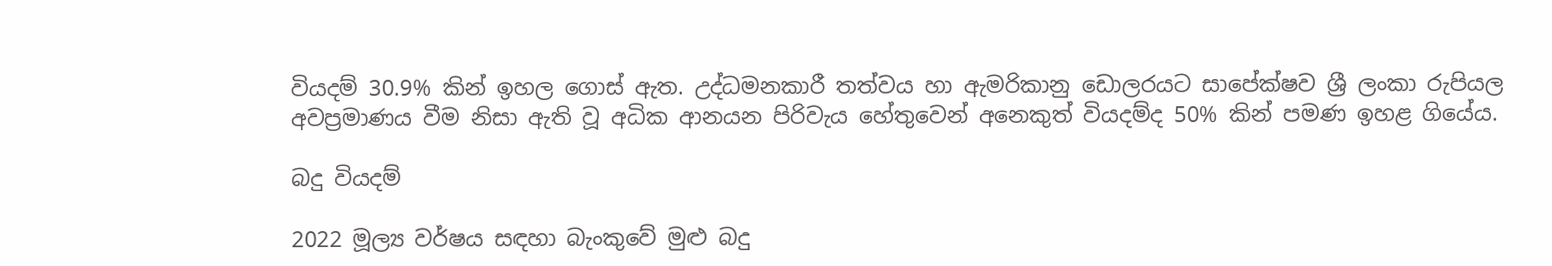වියදම් 30.9% කින් ඉහල ගොස් ඇත. උද්ධමනකාරී තත්වය හා ඇමරිකානු ඩොලරයට සාපේක්ෂව ශ්‍රී ලංකා රුපියල අවප්‍රමාණය වීම නිසා ඇති වූ අධික ආනයන පිරිවැය හේතුවෙන් අනෙකුත් වියදම්ද 50% කින් පමණ ඉහළ ගියේය.

බදු වියදම්

2022 මූල්‍ය වර්ෂය සඳහා බැංකුවේ මුළු බදු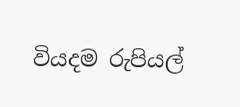වියදම රුපියල්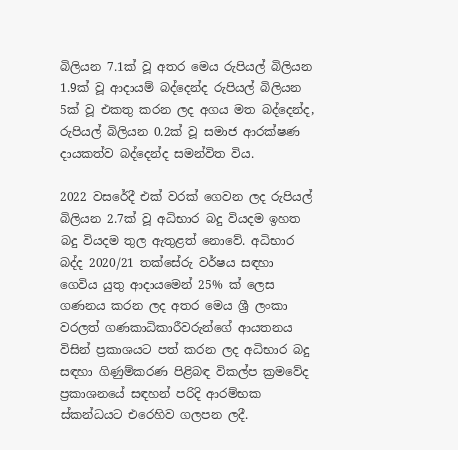බිලියන 7.1ක් වූ අතර මෙය රුපියල් බිලියන 1.9ක් වූ ආදායම් බද්දෙන්ද රුපියල් බිලියන 5ක් වූ එකතු කරන ලද අගය මත බද්දෙන්ද, රුපියල් බිලියන 0.2ක් වූ සමාජ ආරක්ෂණ දායකත්ව බද්දෙන්ද සමන්විත විය.

2022 වසරේදී එක් වරක් ගෙවන ලද රුපියල් බිලියන 2.7ක් වූ අධිභාර බදු වියදම ඉහත බදු වියදම තුල ඇතුළත් නොවේ. අධිභාර බද්ද 2020/21 තක්සේරු වර්ෂය සඳහා ගෙවිය යුතු ආදායමෙන් 25% ක් ලෙස ගණනය කරන ලද අතර මෙය ශ්‍රී ලංකා වරලත් ගණකාධිකාරීවරුන්ගේ ආයතනය විසින් ප්‍රකාශයට පත් කරන ලද අධිභාර බදු සඳහා ගිණුම්කරණ පිළිබඳ විකල්ප ක්‍රමවේද ප්‍රකාශනයේ සඳහන් පරිදි ආරම්භක ස්කන්ධයට එරෙහිව ගලපන ලදී.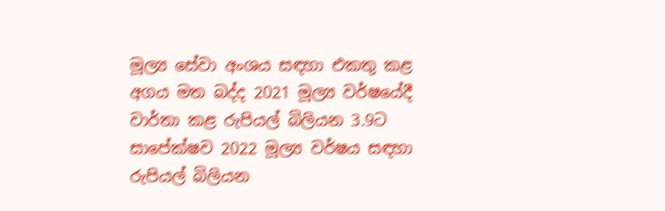මූල්‍ය සේවා අංශය සඳහා එකතු කළ අගය මත බද්ද 2021 මූල්‍ය වර්ෂයේදී වාර්තා කළ රුපියල් බිලියන 3.9ට සාපේක්ෂව 2022 මූල්‍ය වර්ෂය සඳහා රුපියල් බිලියන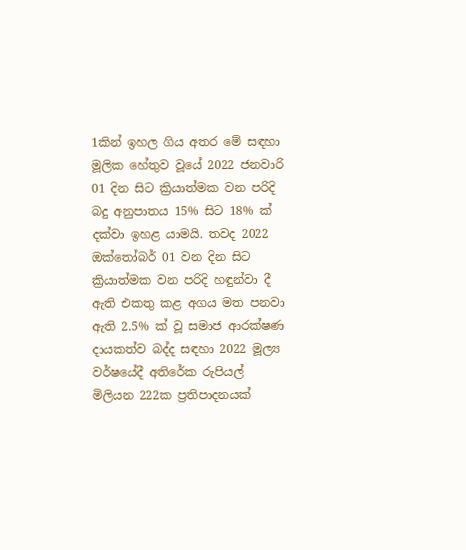1කින් ඉහල ගිය අතර මේ සඳහා මූලික හේතුව වූයේ 2022 ජනවාරි 01 දින සිට ක්‍රියාත්මක වන පරිදි බදු අනුපාතය 15% සිට 18% ක් දක්වා ඉහළ යාමයි. තවද 2022 ඔක්තෝබර් 01 වන දින සිට ක්‍රියාත්මක වන පරිදි හඳුන්වා දී ඇති එකතු කළ අගය මත පනවා ඇති 2.5% ක් වූ සමාජ ආරක්ෂණ දායකත්ව බද්ද සඳහා 2022 මූල්‍ය වර්ෂයේදී අතිරේක රුපියල් මිලියන 222ක ප්‍රතිපාදනයක්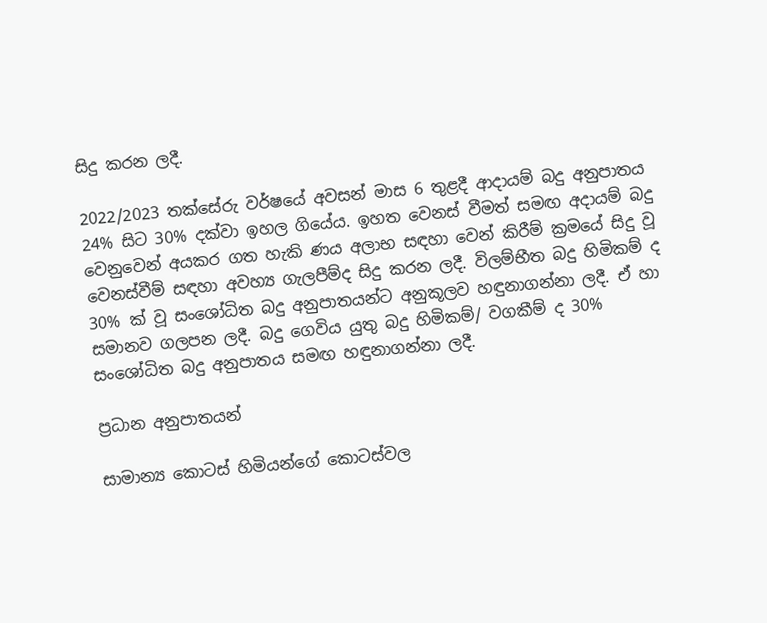සිදු කරන ලදී.

2022/2023 තක්සේරු වර්ෂයේ අවසන් මාස 6 තුළදී ආදායම් බදු අනුපාතය 24% සිට 30% දක්වා ඉහල ගියේය. ඉහත වෙනස් වීමත් සමඟ අදායම් බදු වෙනුවෙන් අයකර ගත හැකි ණය අලාභ සඳහා වෙන් කිරීම් ක්‍රමයේ සිදු වූ වෙනස්වීම් සඳහා අවහ්‍ය ගැලපීම්ද සිදු කරන ලදී. විලම්භීත බදු හිමිකම් ද 30% ක් වූ සංශෝධිත බදු අනුපාතයන්ට අනුකූලව හඳුනාගන්නා ලදී. ඒ හා සමානව ගලපන ලදී. බදු ගෙවිය යුතු බදු හිමිකම්/ වගකීම් ද 30% සංශෝධිත බදු අනුපාතය සමඟ හඳුනාගන්නා ලදී.

ප්‍රධාන අනුපාතයන්

සාමාන්‍ය කොටස් හිමියන්ගේ කොටස්වල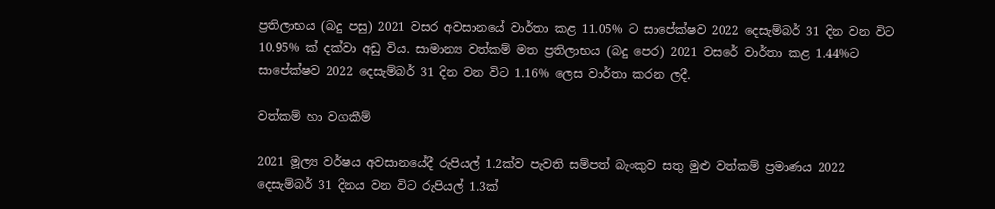ප්‍රතිලාභය (බදු පසු) 2021 වසර අවසානයේ වාර්තා කළ 11.05% ට සාපේක්ෂව 2022 දෙසැම්බර් 31 දින වන විට 10.95% ක් දක්වා අඩු විය. සාමාන්‍ය වත්කම් මත ප්‍රතිලාභය (බදු පෙර) 2021 වසරේ වාර්තා කළ 1.44%ට සාපේක්ෂව 2022 දෙසැම්බර් 31 දින වන විට 1.16% ලෙස වාර්තා කරන ලදී.

වත්කම් හා වගකීම්

2021 මූල්‍ය වර්ෂය අවසානයේදී රුපියල් 1.2ක්ව පැවති සම්පත් බැංකුව සතු මුළු වත්කම් ප්‍රමාණය 2022 දෙසැම්බර් 31 දිනය වන විට රුපියල් 1.3ක්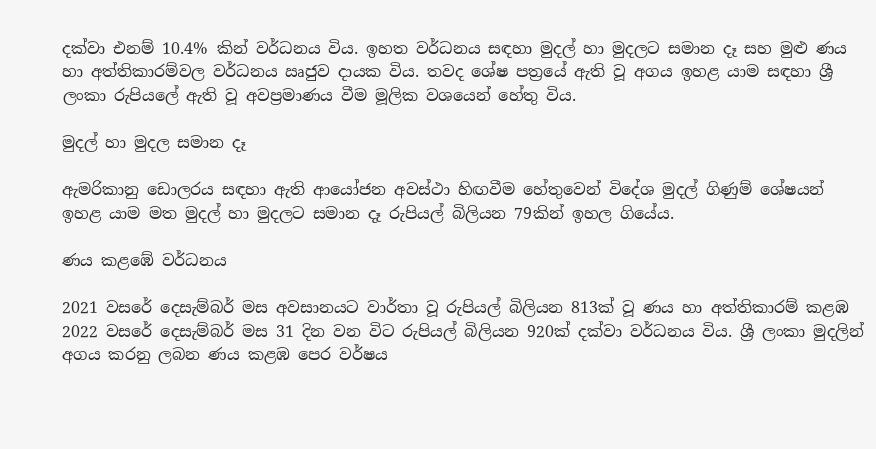දක්වා එනම් 10.4% කින් වර්ධනය විය. ඉහත වර්ධනය සඳහා මුදල් හා මුදලට සමාන දෑ සහ මුළු ණය හා අත්තිකාරම්වල වර්ධනය ඍජුව දායක විය. තවද ශේෂ පත්‍රයේ ඇති වූ අගය ඉහළ යාම සඳහා ශ්‍රී ලංකා රුපියලේ ඇති වූ අවප්‍රමාණය වීම මූලික වශයෙන් හේතු විය.

මුදල් හා මුදල සමාන දෑ

ඇමරිකානු ඩොලරය සඳහා ඇති ආයෝජන අවස්ථා හිඟවීම හේතුවෙන් විදේශ මුදල් ගිණුම් ශේෂයන් ඉහළ යාම මත මුදල් හා මුදලට සමාන දෑ රුපියල් බිලියන 79කින් ඉහල ගියේය.

ණය කළඹේ වර්ධනය

2021 වසරේ දෙසැම්බර් මස අවසානයට වාර්තා වූ රුපියල් බිලියන 813ක් වූ ණය හා අත්තිකාරම් කළඹ 2022 වසරේ දෙසැම්බර් මස 31 දින වන විට රුපියල් බිලියන 920ක් දක්වා වර්ධනය විය. ශ්‍රී ලංකා මුදලින් අගය කරනු ලබන ණය කළඹ පෙර වර්ෂය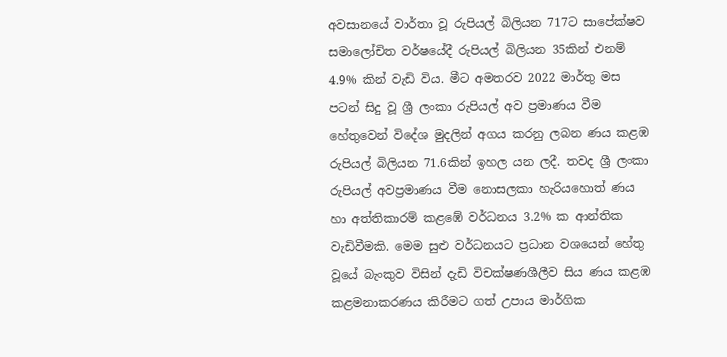අවසානයේ වාර්තා වූ රුපියල් බිලියන 717ට සාපේක්ෂව සමාලෝචිත වර්ෂයේදී රුපියල් බිලියන 35කින් එනම් 4.9% කින් වැඩි විය. මීට අමතරව 2022 මාර්තු මස පටන් සිදු වූ ශ්‍රී ලංකා රුපියල් අව ප්‍රමාණය වීම හේතුවෙන් විදේශ මුදලින් අගය කරනු ලබන ණය කළඹ රුපියල් බිලියන 71.6කින් ඉහල යන ලදී. තවද ශ්‍රී ලංකා රුපියල් අවප්‍රමාණය වීම නොසලකා හැරියහොත් ණය හා අත්තිකාරම් කළඹේ වර්ධනය 3.2% ක ආන්තික වැඩිවීමකි. මෙම සුළු වර්ධනයට ප්‍රධාන වශයෙන් හේතු වූයේ බැංකුව විසින් දැඩි විචක්ෂණශීලීව සිය ණය කළඹ කළමනාකරණය කිරීමට ගත් උපාය මාර්ගික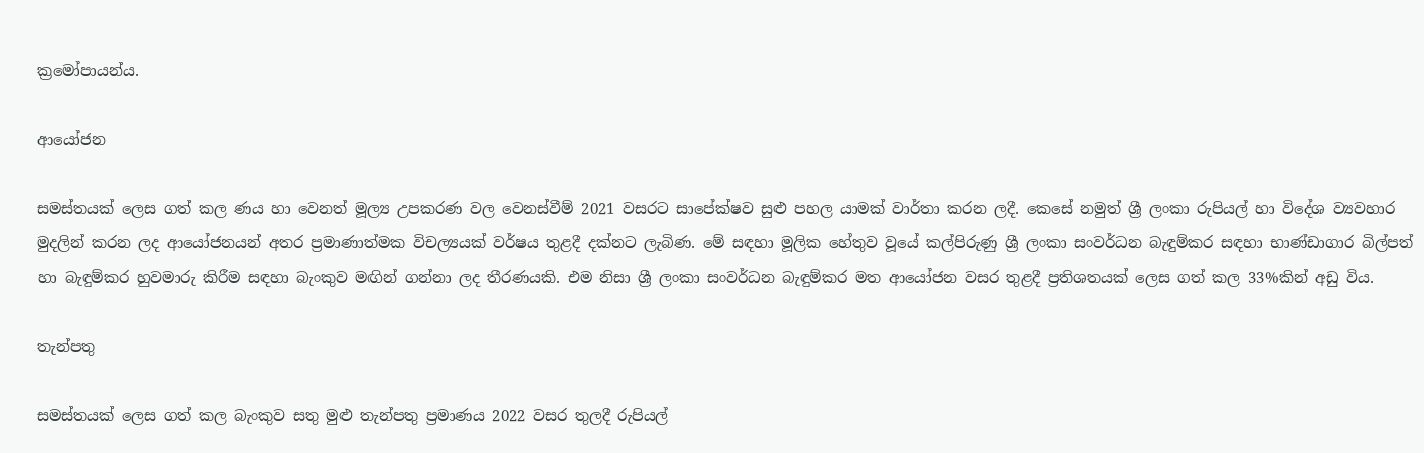ක්‍රමෝපායන්ය.

ආයෝජන

සමස්තයක් ලෙස ගත් කල ණය හා වෙනත් මූල්‍ය උපකරණ වල වෙනස්වීම් 2021 වසරට සාපේක්ෂව සුළු පහල යාමක් වාර්තා කරන ලදී. කෙසේ නමුත් ශ්‍රී ලංකා රුපියල් හා විදේශ ව්‍යවහාර මුදලින් කරන ලද ආයෝජනයන් අතර ප්‍රමාණාත්මක විචල්‍යයක් වර්ෂය තුළදී දක්නට ලැබිණ. මේ සඳහා මූලික හේතුව වූයේ කල්පිරුණු ශ්‍රී ලංකා සංවර්ධන බැඳුම්කර සඳහා භාණ්ඩාගාර බිල්පත් හා බැඳුම්කර හුවමාරු කිරීම සඳහා බැංකුව මඟින් ගන්නා ලද තීරණයකි. එම නිසා ශ්‍රී ලංකා සංවර්ධන බැඳුම්කර මත ආයෝජන වසර තුළදී ප්‍රතිශතයක් ලෙස ගත් කල 33%කින් අඩු විය.

තැන්පතු

සමස්තයක් ලෙස ගත් කල බැංකුව සතු මුළු තැන්පතු ප්‍රමාණය 2022 වසර තුලදී රුපියල්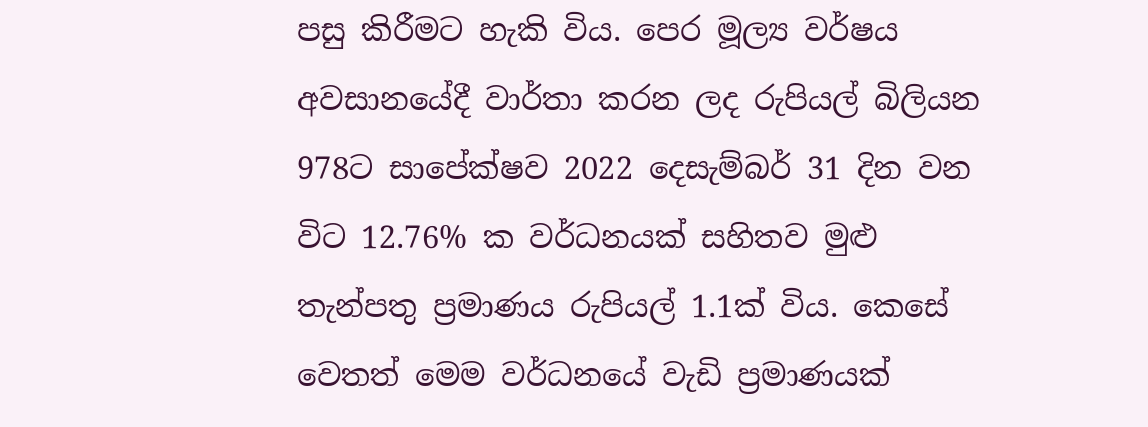පසු කිරීමට හැකි විය. පෙර මූල්‍ය වර්ෂය අවසානයේදී වාර්තා කරන ලද රුපියල් බිලියන 978ට සාපේක්ෂව 2022 දෙසැම්බර් 31 දින වන විට 12.76% ක වර්ධනයක් සහිතව මුළු තැන්පතු ප්‍රමාණය රුපියල් 1.1ක් විය. කෙසේ වෙතත් මෙම වර්ධනයේ වැඩි ප්‍රමාණයක්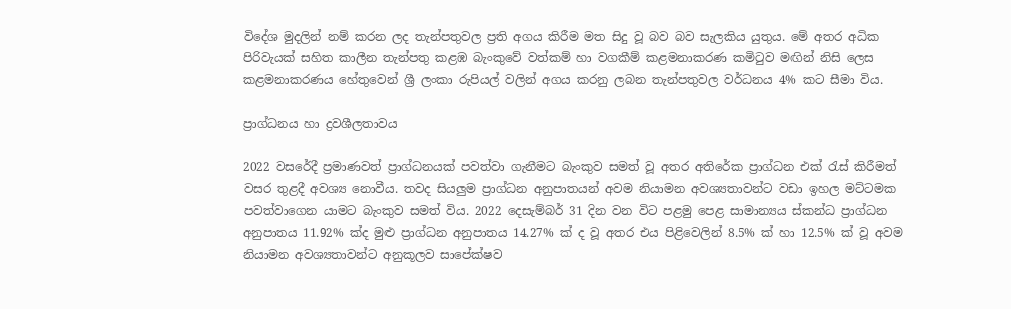විදේශ මුදලින් නම් කරන ලද තැන්පතුවල ප්‍රති අගය කිරීම මත සිදු වූ බව බව සැලකිය යුතුය. මේ අතර අධික පිරිවැයක් සහිත කාලීන තැන්පතු කළඹ බැංකුවේ වත්කම් හා වගකීම් කළමනාකරණ කමිටුව මඟින් නිසි ලෙස කළමනාකරණය හේතුවෙන් ශ්‍රී ලංකා රුපියල් වලින් අගය කරනු ලබන තැන්පතුවල වර්ධනය 4% කට සීමා විය.

ප්‍රාග්ධනය හා ද්‍රවශීලතාවය

2022 වසරේදී ප්‍රමාණවත් ප්‍රාග්ධනයක් පවත්වා ගැනීමට බැංකුව සමත් වූ අතර අතිරේක ප්‍රාග්ධන එක් රැස් කිරීමත් වසර තුළදී අවශ්‍ය නොවීය. තවද සියලුම ප්‍රාග්ධන අනුපාතයන් අවම නියාමන අවශ්‍යතාවන්ට වඩා ඉහල මට්ටමක පවත්වාගෙන යාමට බැංකුව සමත් විය. 2022 දෙසැම්බර් 31 දින වන විට පළමු පෙළ සාමාන්‍යය ස්කන්ධ ප්‍රාග්ධන අනුපාතය 11.92% ක්ද මුළු ප්‍රාග්ධන අනුපාතය 14.27% ක් ද වූ අතර එය පිළිවෙලින් 8.5% ක් හා 12.5% ක් වූ අවම නියාමන අවශ්‍යතාවන්ට අනුකූලව සාපේක්ෂව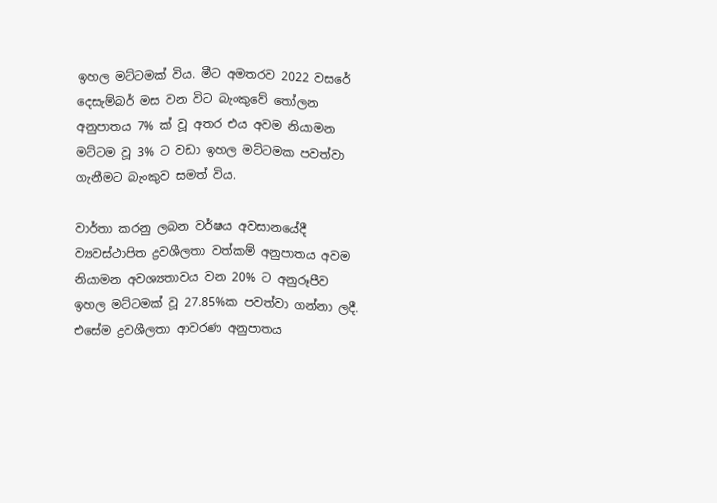ඉහල මට්ටමක් විය. මීට අමතරව 2022 වසරේ දෙසැම්බර් මස වන විට බැංකුවේ තෝලන අනුපාතය 7% ක් වූ අතර එය අවම නියාමන මට්ටම වූ 3% ට වඩා ඉහල මට්ටමක පවත්වා ගැනීමට බැංකුව සමත් විය.

වාර්තා කරනු ලබන වර්ෂය අවසානයේදී ව්‍යවස්ථාපිත ද්‍රවශීලතා වත්කම් අනුපාතය අවම නියාමන අවශ්‍යතාවය වන 20% ට අනුරූපීව ඉහල මට්ටමක් වූ 27.85%ක පවත්වා ගන්නා ලදී. එසේම ද්‍රවශීලතා ආවරණ අනුපාතය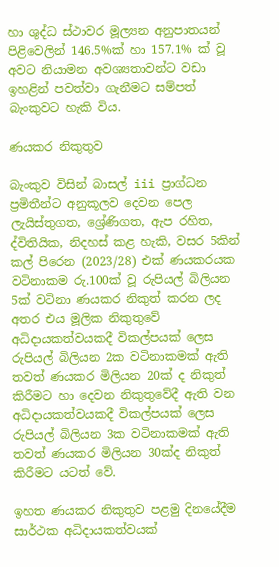හා ශුද්ධ ස්ථාවර මූල්‍යන අනුපාතයන් පිළිවෙලින් 146.5%ක් හා 157.1% ක් වූ අවට නියාමන අවශ්‍යතාවන්ට වඩා ඉහළින් පවත්වා ගැනීමට සම්පත් බැංකුවට හැකි විය.

ණයකර නිකුතුව

බැංකුව විසින් බාසල් iii ප්‍රාග්ධන ප්‍රමිතීන්ට අනුකූලව දෙවන පෙල ලැයිස්තුගත, ශ්‍රේණිගත, ඇප රහිත, ද්විතියික, නිදහස් කළ හැකි, වසර 5කින් කල් පිරෙන (2023/28) එක් ණයකරයක වටිනාකම රු.100ක් වූ රුපියල් බිලියන 5ක් වටිනා ණයකර නිකුත් කරන ලද අතර එය මූලික නිකුතුවේ අධිදායකත්වයකදී විකල්පයක් ලෙස රුපියල් බිලියන 2ක වටිනාකමක් ඇති තවත් ණයකර මිලියන 20ක් ද නිකුත් කිරීමට හා දෙවන නිකුතුවේදී ඇති වන අධිදායකත්වයකදී විකල්පයක් ලෙස රුපියල් බිලියන 3ක වටිනාකමක් ඇති තවත් ණයකර මිලියන 30ක්ද නිකුත් කිරීමට යටත් වේ.

ඉහත ණයකර නිකුතුව පළමු දිනයේදීම සාර්ථක අධිදායකත්වයක්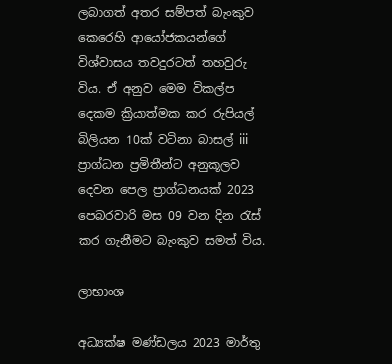ලබාගත් අතර සම්පත් බැංකුව කෙරෙහි ආයෝජකයන්ගේ විශ්වාසය තවදුරටත් තහවුරු විය. ඒ අනුව මෙම විකල්ප දෙකම ක්‍රියාත්මක කර රුපියල් බිලියන 10ක් වටිනා බාසල් iii ප්‍රාග්ධන ප්‍රමිතීන්ට අනුකූලව දෙවන පෙල ප්‍රාග්ධනයක් 2023 පෙබරවාරි මස 09 වන දින රැස් කර ගැනීමට බැංකුව සමත් විය.

ලාභාංශ

අධ්‍යක්ෂ මණ්ඩලය 2023 මාර්තු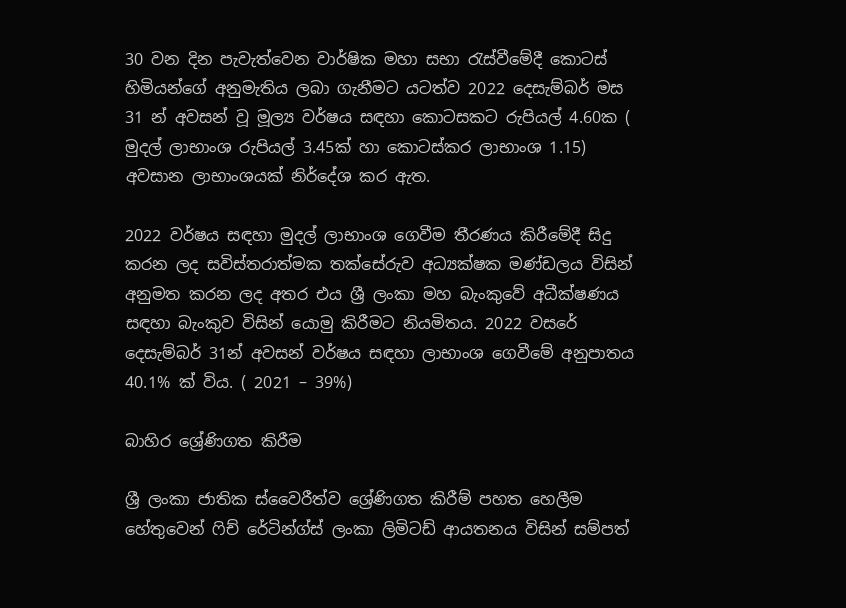30 වන දින පැවැත්වෙන වාර්ෂික මහා සභා රැස්වීමේදී කොටස් හිමියන්ගේ අනුමැතිය ලබා ගැනීමට යටත්ව 2022 දෙසැම්බර් මස 31 න් අවසන් වූ මූල්‍ය වර්ෂය සඳහා කොටසකට රුපියල් 4.60ක ( මුදල් ලාභාංශ රුපියල් 3.45ක් හා කොටස්කර ලාභාංශ 1.15) අවසාන ලාභාංශයක් නිර්දේශ කර ඇත.

2022 වර්ෂය සඳහා මුදල් ලාභාංශ ගෙවීම තීරණය කිරීමේදී සිදු කරන ලද සවිස්තරාත්මක තක්සේරුව අධ්‍යක්ෂක මණ්ඩලය විසින් අනුමත කරන ලද අතර එය ශ්‍රී ලංකා මහ බැංකුවේ අධීක්ෂණය සඳහා බැංකුව විසින් යොමු කිරීමට නියමිතය. 2022 වසරේ දෙසැම්බර් 31න් අවසන් වර්ෂය සඳහා ලාභාංශ ගෙවීමේ අනුපාතය 40.1% ක් විය. ( 2021 – 39%)

බාහිර ශ්‍රේණිගත කිරීම

ශ්‍රී ලංකා ජාතික ස්වෛරීත්ව ශ්‍රේණිගත කිරීම් පහත හෙලීම හේතුවෙන් ෆිච් රේටින්ග්ස් ලංකා ලිමිටඩ් ආයතනය විසින් සම්පත්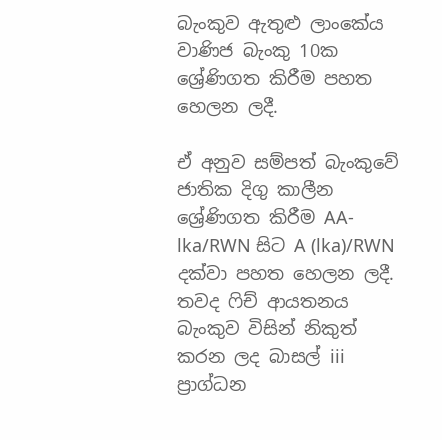බැංකුව ඇතුළු ලාංකේය වාණිජ බැංකු 10ක ශ්‍රේණිගත කිරීම පහත හෙලන ලදී.

ඒ අනුව සම්පත් බැංකුවේ ජාතික දිගු කාලීන ශ්‍රේණිගත කිරීම AA-lka/RWN සිට A (lka)/RWN දක්වා පහත හෙලන ලදී. තවද ෆිච් ආයතනය බැංකුව විසින් නිකුත් කරන ලද බාසල් iii ප්‍රාග්ධන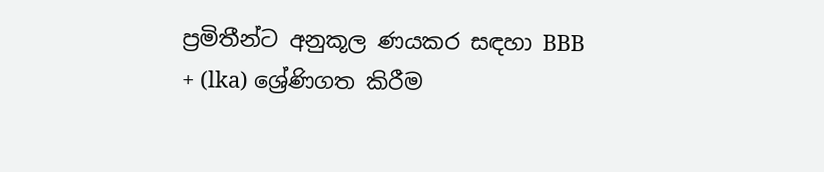ප්‍රමිතීන්ට අනුකූල ණයකර සඳහා BBB + (lka) ශ්‍රේණිගත කිරීම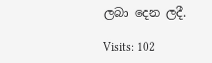ලබා දෙන ලදී.

Visits: 102